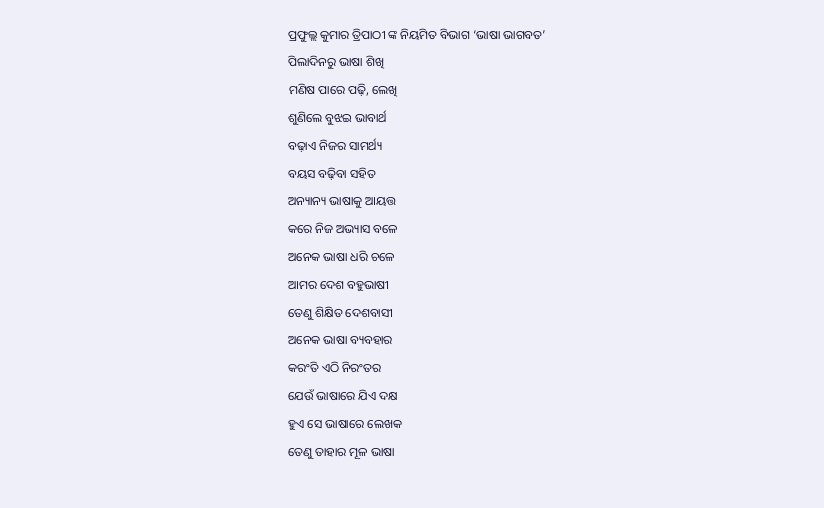ପ୍ରଫୁଲ୍ଲ କୁମାର ତ୍ରିପାଠୀ ଙ୍କ ନିୟମିତ ବିଭାଗ ‘ଭାଷା ଭାଗବତ’
ପିଲାଦିନରୁ ଭାଷା ଶିଖି
ମଣିଷ ପାରେ ପଢ଼ି, ଲେଖି
ଶୁଣିଲେ ବୁଝଇ ଭାବାର୍ଥ
ବଢ଼ାଏ ନିଜର ସାମର୍ଥ୍ୟ
ବୟସ ବଢ଼ିବା ସହିତ
ଅନ୍ୟାନ୍ୟ ଭାଷାକୁ ଆୟତ୍ତ
କରେ ନିଜ ଅଭ୍ୟାସ ବଳେ
ଅନେକ ଭାଷା ଧରି ଚଳେ
ଆମର ଦେଶ ବହୁଭାଷୀ
ତେଣୁ ଶିକ୍ଷିତ ଦେଶବାସୀ
ଅନେକ ଭାଷା ବ୍ୟବହାର
କରଂତି ଏଠି ନିରଂତର
ଯେଉଁ ଭାଷାରେ ଯିଏ ଦକ୍ଷ
ହୁଏ ସେ ଭାଷାରେ ଲେଖକ
ତେଣୁ ତାହାର ମୂଳ ଭାଷା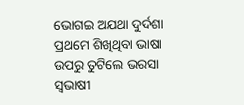ଭୋଗଇ ଅଯଥା ଦୁର୍ଦଶା
ପ୍ରଥମେ ଶିଖିଥିବା ଭାଷା
ଉପରୁ ତୁଟିଲେ ଭରସା
ସ୍ବଭାଷୀ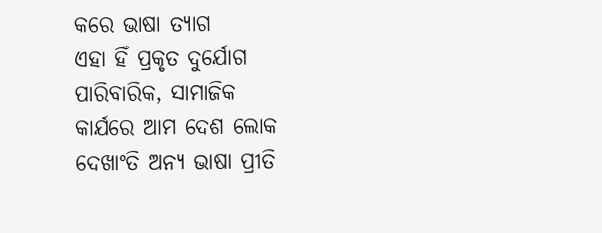କରେ ଭାଷା ତ୍ୟାଗ
ଏହା ହିଁ ପ୍ରକୃତ ଦୁର୍ଯୋଗ
ପାରିବାରିକ, ସାମାଜିକ
କାର୍ଯରେ ଆମ ଦେଶ ଲୋକ
ଦେଖାଂତି ଅନ୍ୟ ଭାଷା ପ୍ରୀତି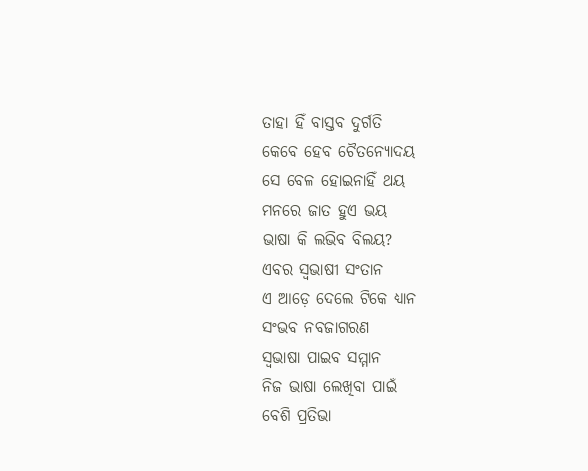ତାହା ହିଁ ବାସ୍ତବ ଦୁର୍ଗତି
କେବେ ହେବ ଚୈତନ୍ୟୋଦୟ
ସେ ବେଳ ହୋଇନାହିଁ ଥୟ
ମନରେ ଜାତ ହୁଏ ଭୟ
ଭାଷା କି ଲଭିବ ବିଲୟ?
ଏବର ସ୍ବଭାଷୀ ସଂତାନ
ଏ ଆଡ଼େ ଦେଲେ ଟିକେ ଧ୍ୟାନ
ସଂଭବ ନବଜାଗରଣ
ସ୍ବଭାଷା ପାଇବ ସମ୍ମାନ
ନିଜ ଭାଷା ଲେଖିବା ପାଇଁ
ବେଶି ପ୍ରତିଭା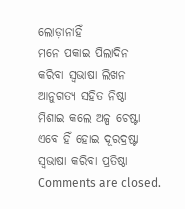ଲୋଡ଼ାନାହିଁ
ମନେ ପକାଇ ପିଲାଦିନ
କରିବା ସ୍ବଭାଷା ଲିଖନ
ଆନୁଗତ୍ୟ ସହିତ ନିଷ୍ଠା
ମିଶାଇ କଲେ ଅଳ୍ପ ଚେଷ୍ଟା
ଏବେ ହିଁ ହୋଇ ଦୂରଦ୍ରଷ୍ଟା
ସ୍ବଭାଷା କରିବା ପ୍ରତିଷ୍ଠା
Comments are closed.